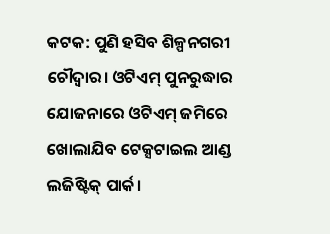କଟକ: ପୁଣି ହସିବ ଶିଳ୍ପନଗରୀ ଚୌଦ୍ବାର। ଓଟିଏମ୍‌ ପୁନରୁଦ୍ଧାର ଯୋଜନାରେ ଓଟିଏମ୍‌ ଜମିରେ ଖୋଲାଯିବ ଟେକ୍ସଟାଇଲ ଆଣ୍ଡ ଲଜିଷ୍ଟିକ୍‌ ପାର୍କ।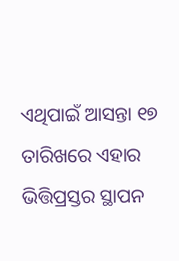ଏଥିପାଇଁ ଆସନ୍ତା ୧୭ ତାରିଖରେ ଏହାର ଭିତ୍ତିପ୍ରସ୍ତର ସ୍ଥାପନ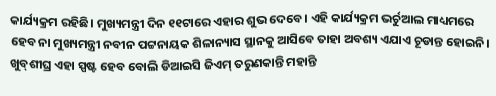କାର୍ଯ୍ୟକ୍ରମ ରହିଛି। ମୁଖ୍ୟମନ୍ତ୍ରୀ ଦିନ ୧୧ଟାରେ ଏହାର ଶୁଭ ଦେବେ। ଏହି କାର୍ଯ୍ୟକ୍ରମ ଭର୍ଚୁଆଲ ମାଧ୍ୟମରେ ହେବ ନା ମୁଖ୍ୟମନ୍ତ୍ରୀ ନବୀନ ପଟ୍ଟନାୟକ ଶିଳାନ୍ୟାସ ସ୍ଥାନକୁ ଆସିବେ ତାହା ଅବଶ୍ୟ ଏଯାଏ ଚୂଡାନ୍ତ ହୋଇନି। ଖୁବ୍‌ଶୀଘ୍ର ଏହା ସ୍ପଷ୍ଟ ହେବ ବୋଲି ଡିଆଇସି ଜିଏମ୍‌ ତରୁଣକାନ୍ତି ମହାନ୍ତି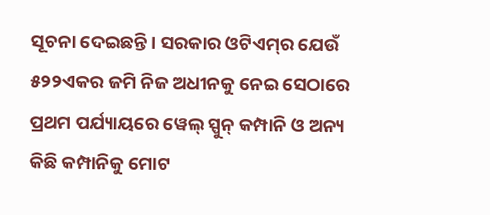ସୂଚନା ଦେଇଛନ୍ତି। ସରକାର ଓଟିଏମ୍‌ର ଯେଉଁ ୫୨୨ଏକର ଜମି ନିଜ ଅଧୀନକୁ ନେଇ ସେଠାରେ ପ୍ରଥମ ପର୍ଯ୍ୟାୟରେ ୱେଲ୍‌ ସ୍ପୁନ୍‌ କମ୍ପାନି ଓ ଅନ୍ୟ କିଛି କମ୍ପାନିକୁ ମୋଟ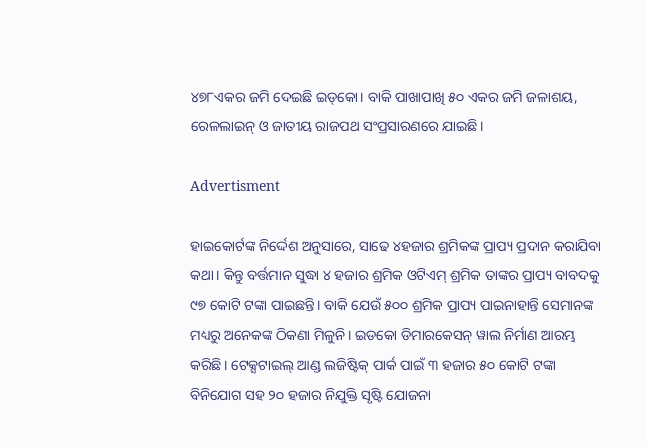୪୭୮ଏକର ଜମି ଦେଇଛି ଇଡ୍‌କୋ। ବାକି ପାଖାପାଖି ୫୦ ଏକର ଜମି ଜଳାଶୟ, ରେଳଲାଇନ୍‌ ଓ ଜାତୀୟ ରାଜପଥ ସଂପ୍ରସାରଣରେ ଯାଇଛି।

Advertisment

ହାଇକୋର୍ଟଙ୍କ ନିର୍ଦ୍ଦେଶ ଅନୁସାରେ, ସାଢେ ୪ହଜାର ଶ୍ରମିକଙ୍କ ପ୍ରାପ୍ୟ ପ୍ରଦାନ କରାଯିବା କଥା। କିନ୍ତୁ ବର୍ତ୍ତମାନ ସୁଦ୍ଧା ୪ ହଜାର ଶ୍ରମିକ ଓଟିଏମ୍‌ ଶ୍ରମିକ ତାଙ୍କର ପ୍ରାପ୍ୟ ବାବଦକୁ ୯୭ କୋଟି ଟଙ୍କା ପାଇଛନ୍ତି। ବାକି ଯେଉଁ ୫୦୦ ଶ୍ରମିକ ପ୍ରାପ୍ୟ ପାଇନାହାନ୍ତି ସେମାନଙ୍କ ମଧ୍ୟରୁ ଅନେକଙ୍କ ଠିକଣା ମିଳୁନି। ଇଡକୋ ଡିମାରକେସନ୍‌ ୱାଲ ନିର୍ମାଣ ଆରମ୍ଭ କରିଛି। ଟେକ୍ସଟାଇଲ୍‌ ଆଣ୍ଡ ଲଜିଷ୍ଟିକ୍‌ ପାର୍କ ପାଇଁ ୩ ହଜାର ୫୦ କୋଟି ଟଙ୍କା ବିନିଯୋଗ ସହ ୨୦ ହଜାର ନିଯୁକ୍ତି ସୃଷ୍ଟି ଯୋଜନା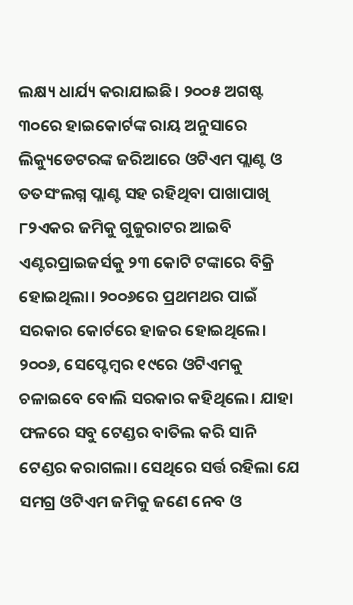ଲକ୍ଷ୍ୟ ଧାର୍ଯ୍ୟ କରାଯାଇଛି। ୨୦୦୫ ଅଗଷ୍ଟ ୩୦ରେ ହାଇକୋର୍ଟଙ୍କ ରାୟ ଅନୁସାରେ ଲିକ୍ୟୁଡେଟରଙ୍କ ଜରିଆରେ ଓଟିଏମ ପ୍ଲାଣ୍ଟ ଓ ତତସଂଲଗ୍ନ ପ୍ଲାଣ୍ଟ ସହ ରହିଥିବା ପାଖାପାଖି ୮୨ଏକର ଜମିକୁ ଗୁଜୁରାଟର ଆଇବି ଏଣ୍ଟରପ୍ରାଇଜର୍ସକୁ ୨୩ କୋଟି ଟଙ୍କାରେ ବିକ୍ରି ହୋଇଥିଲା। ୨୦୦୬ରେ ପ୍ରଥମଥର ପାଇଁ ସରକାର କୋର୍ଟରେ ହାଜର ହୋଇଥିଲେ। ୨୦୦୬, ସେପ୍ଟେମ୍ବର ୧୯ରେ ଓଟିଏମକୁ ଚଳାଇବେ ବୋଲି ସରକାର କହିଥିଲେ। ଯାହା ଫଳରେ ସବୁ ଟେଣ୍ଡର ବାତିଲ କରି ସାନି ଟେଣ୍ଡର କରାଗଲା। ସେଥିରେ ସର୍ତ୍ତ ରହିଲା ଯେ ସମଗ୍ର ଓଟିଏମ ଜମିକୁ ଜଣେ ନେବ ଓ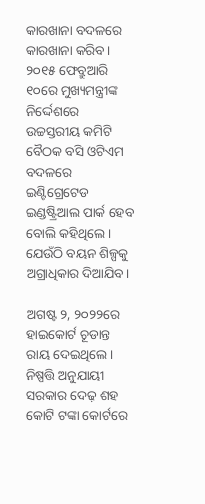କାରଖାନା ବଦଳରେ କାରଖାନା କରିବ। ୨୦୧୫ ଫେବ୍ରୁଆରି ୧୦ରେ ମୁଖ୍ୟମନ୍ତ୍ରୀଙ୍କ ନିର୍ଦ୍ଦେଶରେ ଉଚ୍ଚସ୍ତରୀୟ କମିଟି ବୈଠକ ବସି ଓଟିଏମ ବଦଳରେ ଇଣ୍ଟିଗ୍ରେଟେଡ ଇଣ୍ଡଷ୍ଟ୍ରିଆଲ ପାର୍କ ହେବ ବୋଲି କହିଥିଲେ। ଯେଉଁଠି ବୟନ ଶିଳ୍ପକୁ ଅଗ୍ରାଧିକାର ଦିଆଯିବ।

ଅଗଷ୍ଟ ୨, ୨୦୨୨ରେ ହାଇକୋର୍ଟ ଚୂଡାନ୍ତ ରାୟ ଦେଇଥିଲେ। ନିଷ୍ପତ୍ତି ଅନୁଯାୟୀ ସରକାର ଦେଢ଼ ଶହ କୋଟି ଟଙ୍କା କୋର୍ଟରେ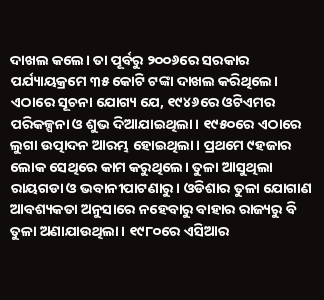ଦାଖଲ କଲେ। ତା ପୂର୍ବରୁ ୨୦୦୬ରେ ସରକାର ପର୍ଯ୍ୟାୟକ୍ରମେ ୩୫ କୋଟି ଟଙ୍କା ଦାଖଲ କରିଥିଲେ। ଏଠାରେ ସୂଚନା ଯୋଗ୍ୟ ଯେ, ୧୯୪୬ରେ ଓଟିଏମର ପରିକଳ୍ପନା ଓ ଶୁଭ ଦିଆଯାଇଥିଲା। ୧୯୫୦ରେ ଏଠାରେ ଲୁଗା ଉତ୍ପାଦନ ଆରମ୍ଭ ହୋଇଥିଲା। ପ୍ରଥମେ ୯ହଜାର ଲୋକ ସେଥିରେ କାମ କରୁଥିଲେ। ତୁଳା ଆସୁଥିଲା ରାୟଗଡା ଓ ଭବାନୀପାଟଣାରୁ। ଓଡିଶାର ତୁଳା ଯୋଗାଣ ଆବଶ୍ୟକତା ଅନୁସାରେ ନହେବାରୁ ବାହାର ରାଜ୍ୟରୁ ବି ତୁଳା ଅଣାଯାଉଥିଲା। ୧୯୮୦ରେ ଏସିଆର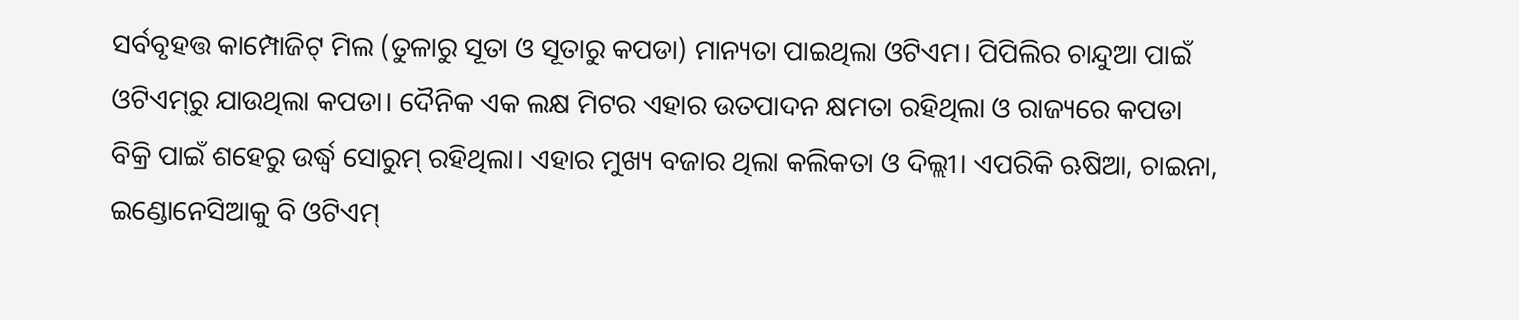ସର୍ବବୃହତ୍ତ କା‌ମ୍ପୋଜିଟ୍‌ ମିଲ (ତୁଳାରୁ ସୂତା ଓ ସୂତାରୁ କପଡା) ମାନ୍ୟତା ପାଇଥିଲା ଓଟିଏମ। ପିପିଲିର ଚାନ୍ଦୁଆ ପାଇଁ ଓଟିଏମ୍‌ରୁ ଯାଉଥିଲା କପଡା। ଦୈନିକ ‌ଏକ ଲକ୍ଷ ମିଟର ଏହାର ଉତପାଦନ କ୍ଷମତା ରହିଥିଲା ଓ ରାଜ୍ୟରେ କପଡା ବିକ୍ରି ପାଇଁ ଶହେରୁ ଉର୍ଦ୍ଧ୍ବ ସୋରୁମ୍‌ ରହିଥିଲା। ଏହାର ମୁଖ୍ୟ ବଜାର ଥିଲା କଲିକତା ଓ ଦିଲ୍ଲୀ। ଏପରିକି ଋଷିଆ, ଚାଇନା, ଇଣ୍ଡୋନେସିଆକୁ ବି ଓଟିଏମ୍‌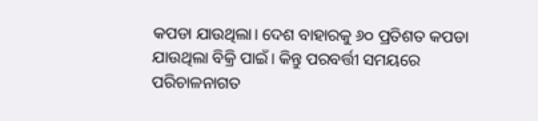କପଡା ଯାଉଥିଲା। ଦେଶ ବାହାରକୁ ୬୦ ପ୍ରତିଶତ କପଡା ଯାଉଥିଲା ବିକ୍ରି ପାଇଁ। କିନ୍ତୁ ପରବର୍ତ୍ତୀ ସମୟରେ ପରିଚାଳନାଗତ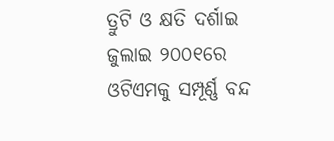ତ୍ରୁଟି ଓ କ୍ଷତି ଦର୍ଶାଇ ଜୁଲାଇ ୨୦୦୧ରେ ଓଟିଏମକୁ ସମ୍ପୂର୍ଣ୍ଣ ବନ୍ଦ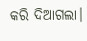କରି ଦିଆଗଲା।